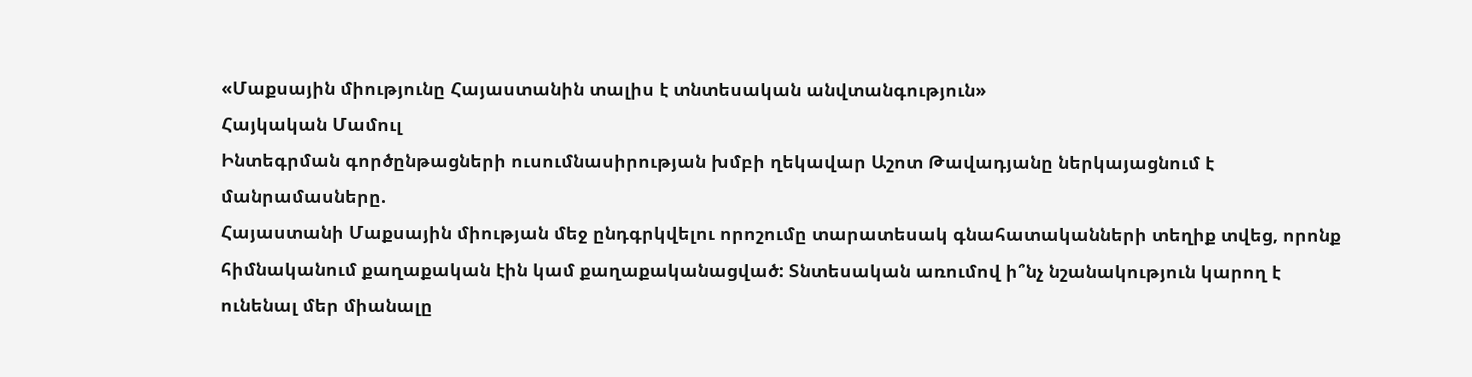«Մաքսային միությունը Հայաստանին տալիս է տնտեսական անվտանգություն»
Հայկական Մամուլ
Ինտեգրման գործընթացների ուսումնասիրության խմբի ղեկավար Աշոտ Թավադյանը ներկայացնում է մանրամասները.
Հայաստանի Մաքսային միության մեջ ընդգրկվելու որոշումը տարատեսակ գնահատականների տեղիք տվեց, որոնք հիմնականում քաղաքական էին կամ քաղաքականացված: Տնտեսական առումով ի՞նչ նշանակություն կարող է ունենալ մեր միանալը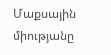Մաքսային միությանը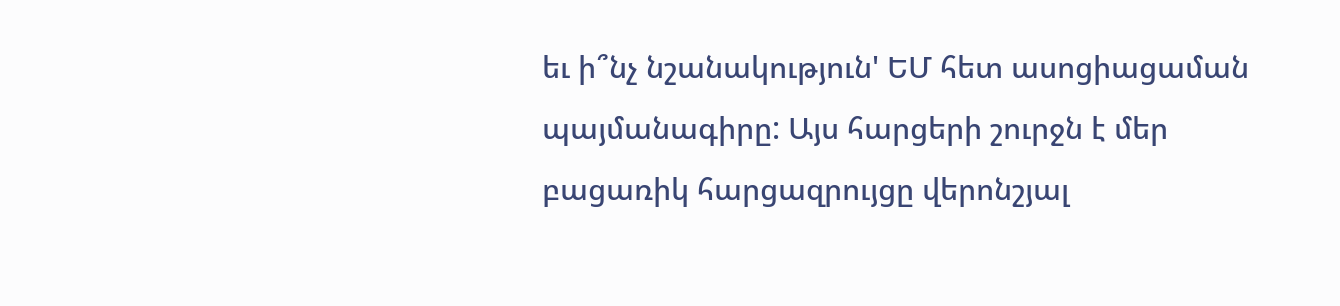եւ ի՞նչ նշանակություն' ԵՄ հետ ասոցիացաման պայմանագիրը: Այս հարցերի շուրջն է մեր բացառիկ հարցազրույցը վերոնշյալ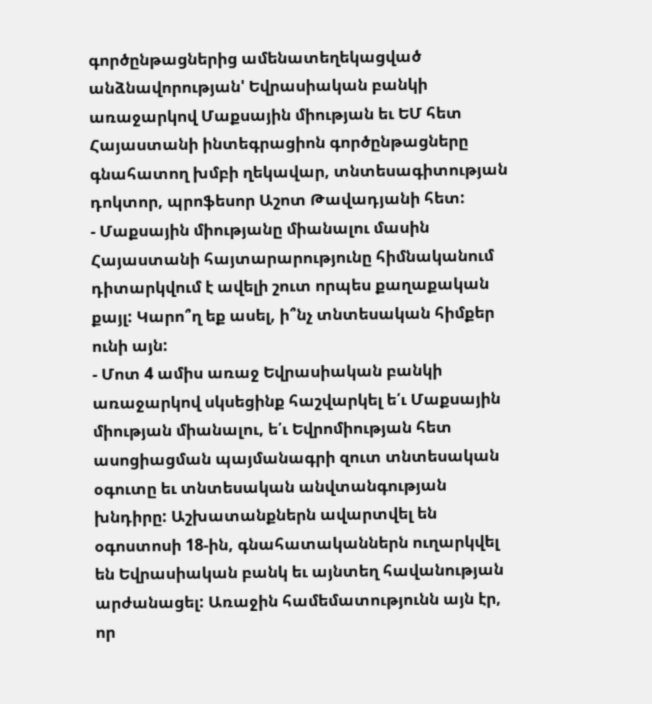գործընթացներից ամենատեղեկացված անձնավորության' Եվրասիական բանկի առաջարկով Մաքսային միության եւ ԵՄ հետ Հայաստանի ինտեգրացիոն գործընթացները գնահատող խմբի ղեկավար, տնտեսագիտության դոկտոր, պրոֆեսոր Աշոտ Թավադյանի հետ:
- Մաքսային միությանը միանալու մասին Հայաստանի հայտարարությունը հիմնականում դիտարկվում է ավելի շուտ որպես քաղաքական քայլ: Կարո՞ղ եք ասել, ի՞նչ տնտեսական հիմքեր ունի այն:
- Մոտ 4 ամիս առաջ Եվրասիական բանկի առաջարկով սկսեցինք հաշվարկել ե՛ւ Մաքսային միության միանալու, ե՛ւ Եվրոմիության հետ ասոցիացման պայմանագրի զուտ տնտեսական օգուտը եւ տնտեսական անվտանգության խնդիրը: Աշխատանքներն ավարտվել են օգոստոսի 18-ին, գնահատականներն ուղարկվել են Եվրասիական բանկ եւ այնտեղ հավանության արժանացել: Առաջին համեմատությունն այն էր, որ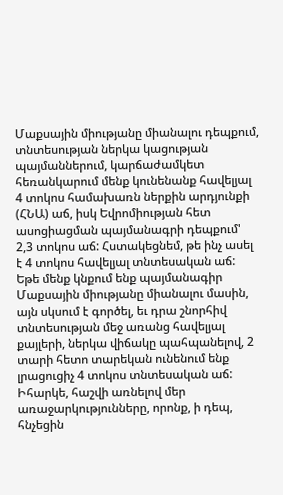Մաքսային միությանը միանալու դեպքում, տնտեսության ներկա կացության պայմաններում, կարճաժամկետ հեռանկարում մենք կունենանք հավելյալ 4 տոկոս համախառն ներքին արդյունքի (ՀՆԱ) աճ, իսկ Եվրոմիության հետ ասոցիացման պայմանագրի դեպքում' 2,3 տոկոս աճ: Հստակեցնեմ, թե ինչ ասել է 4 տոկոս հավելյալ տնտեսական աճ: Եթե մենք կնքում ենք պայմանագիր Մաքսային միությանը միանալու մասին, այն սկսում է գործել, եւ դրա շնորհիվ տնտեսության մեջ առանց հավելյալ քայլերի, ներկա վիճակը պահպանելով, 2 տարի հետո տարեկան ունենում ենք լրացուցիչ 4 տոկոս տնտեսական աճ:
Իհարկե, հաշվի առնելով մեր առաջարկությունները, որոնք, ի դեպ, հնչեցին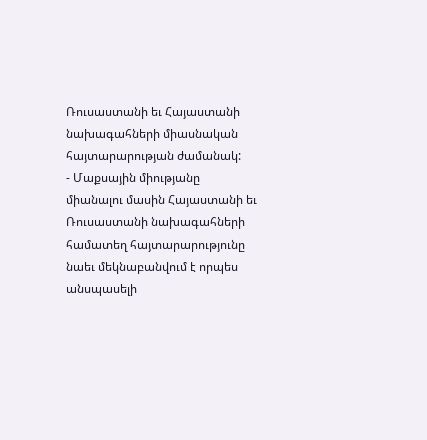Ռուսաստանի եւ Հայաստանի նախագահների միասնական հայտարարության ժամանակ:
- Մաքսային միությանը միանալու մասին Հայաստանի եւ Ռուսաստանի նախագահների համատեղ հայտարարությունը նաեւ մեկնաբանվում է որպես անսպասելի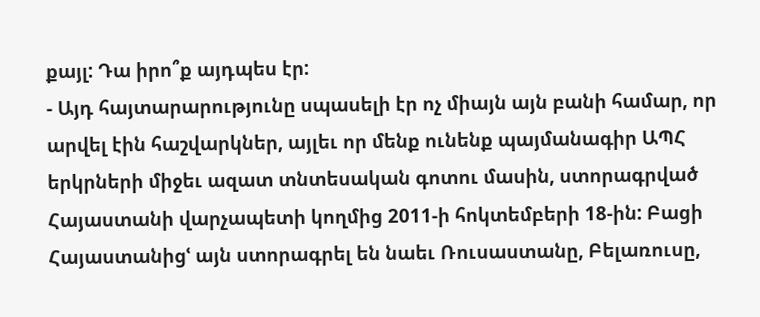քայլ: Դա իրո՞ք այդպես էր:
- Այդ հայտարարությունը սպասելի էր ոչ միայն այն բանի համար, որ արվել էին հաշվարկներ, այլեւ որ մենք ունենք պայմանագիր ԱՊՀ երկրների միջեւ ազատ տնտեսական գոտու մասին, ստորագրված Հայաստանի վարչապետի կողմից 2011-ի հոկտեմբերի 18-ին: Բացի Հայաստանիցՙ այն ստորագրել են նաեւ Ռուսաստանը, Բելառուսը,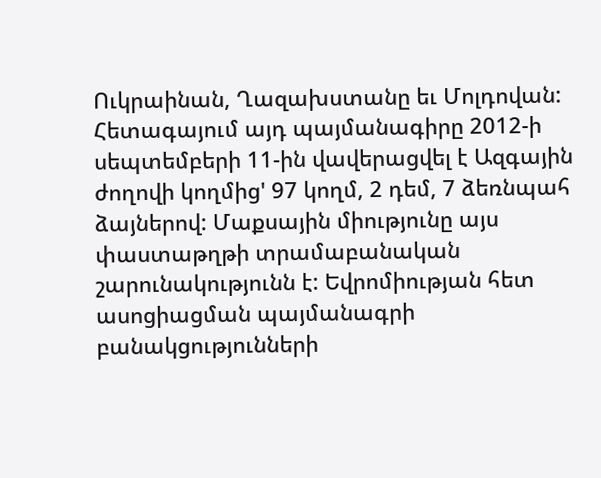Ուկրաինան, Ղազախստանը եւ Մոլդովան: Հետագայում այդ պայմանագիրը 2012-ի սեպտեմբերի 11-ին վավերացվել է Ազգային ժողովի կողմից' 97 կողմ, 2 դեմ, 7 ձեռնպահ ձայներով: Մաքսային միությունը այս փաստաթղթի տրամաբանական շարունակությունն է: Եվրոմիության հետ ասոցիացման պայմանագրի բանակցությունների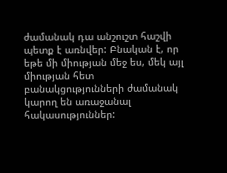ժամանակ դա անշուշտ հաշվի պետք է առնվեր: Բնական է, որ եթե մի միության մեջ ես, մեկ այլ միության հետ բանակցությունների ժամանակ կարող են առաջանալ հակասություններ: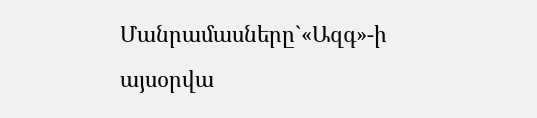Մանրամասները`«Ազգ»-ի այսօրվա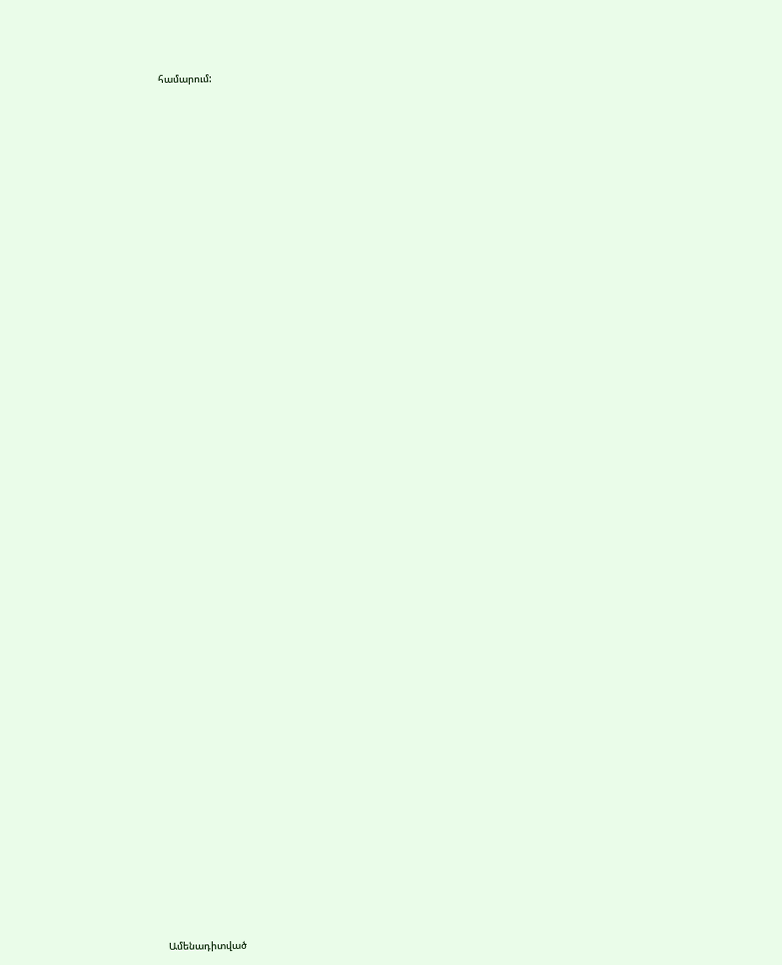համարում:


















































Ամենադիտված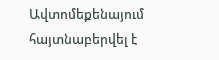Ավտոմեքենայում հայտնաբերվել է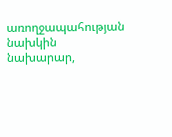առողջապահության նախկին նախարար,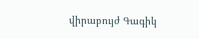վիրաբույժ Գագիկ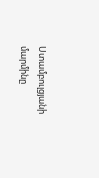Ստամբուլցյանի մարմինը